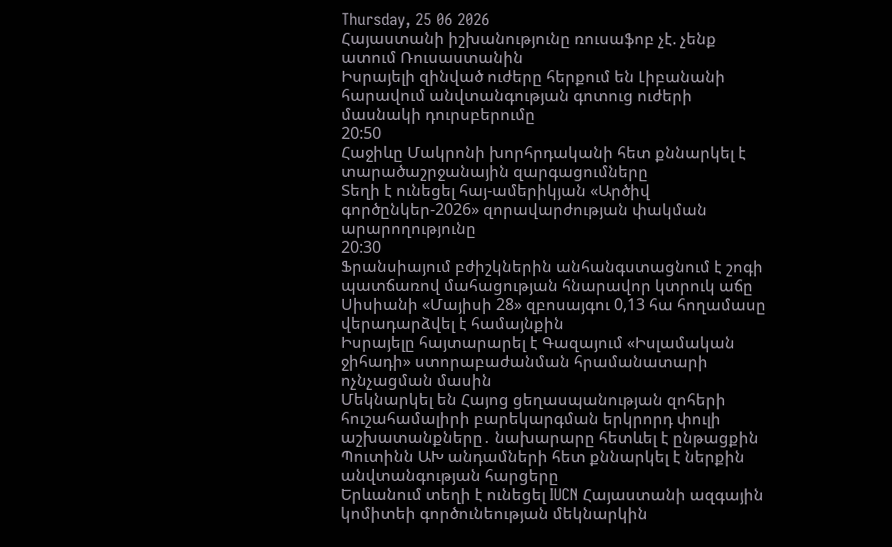Thursday, 25 06 2026
Հայաստանի իշխանությունը ռուսաֆոբ չէ. չենք ատում Ռուսաստանին
Իսրայելի զինված ուժերը հերքում են Լիբանանի հարավում անվտանգության գոտուց ուժերի մասնակի դուրսբերումը
20:50
Հաջիևը Մակրոնի խորհրդականի հետ քննարկել է տարածաշրջանային զարգացումները
Տեղի է ունեցել հայ-ամերիկյան «Արծիվ գործընկեր-2026» զորավարժության փակման արարողությունը
20:30
Ֆրանսիայում բժիշկներին անհանգստացնում է շոգի պատճառով մահացության հնարավոր կտրուկ աճը
Սիսիանի «Մայիսի 28» զբոսայգու 0,13 հա հողամասը վերադարձվել է համայնքին
Իսրայելը հայտարարել է Գազայում «Իսլամական ջիհադի» ստորաբաժանման հրամանատարի ոչնչացման մասին
Մեկնարկել են Հայոց ցեղասպանության զոհերի հուշահամալիրի բարեկարգման երկրորդ փուլի աշխատանքները․ նախարարը հետևել է ընթացքին
Պուտինն ԱԽ անդամների հետ քննարկել է ներքին անվտանգության հարցերը
Երևանում տեղի է ունեցել IUCN Հայաստանի ազգային կոմիտեի գործունեության մեկնարկին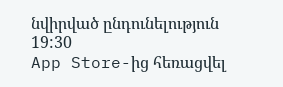նվիրված ընդունելություն
19:30
App Store-ից հեռացվել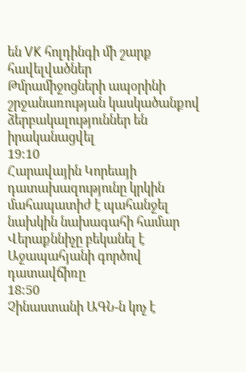են VK հոլդինգի մի շարք հավելվածներ
Թմրամիջոցների ապօրինի շրջանառության կասկածանքով ձերբակալություններ են իրականացվել
19:10
Հարավային Կորեայի դատախազությունը կրկին մահապատիժ է պահանջել նախկին նախագահի համար
Վերաքննիչը բեկանել է Աջապահյանի գործով դատավճիռը
18:50
Չինաստանի ԱԳՆ-ն կոչ է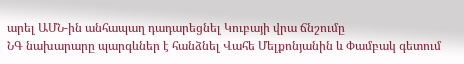արել ԱՄՆ-ին անհապաղ դադարեցնել Կուբայի վրա ճնշումը
ՆԳ նախարարը պարգևներ է հանձնել Վահե Մելքոնյանին և Փամբակ գետում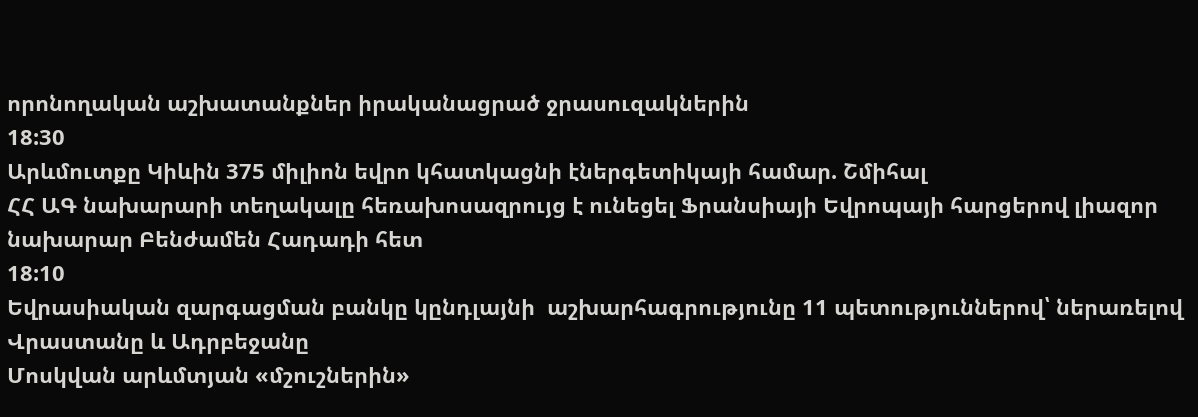որոնողական աշխատանքներ իրականացրած ջրասուզակներին
18:30
Արևմուտքը Կիևին 375 միլիոն եվրո կհատկացնի էներգետիկայի համար. Շմիհալ
ՀՀ ԱԳ նախարարի տեղակալը հեռախոսազրույց է ունեցել Ֆրանսիայի Եվրոպայի հարցերով լիազոր նախարար Բենժամեն Հադադի հետ
18:10
Եվրասիական զարգացման բանկը կընդլայնի  աշխարհագրությունը 11 պետություններով՝ ներառելով Վրաստանը և Ադրբեջանը
Մոսկվան արևմտյան «մշուշներին»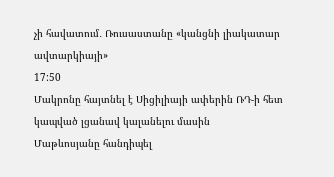չի հավատում․ Ռուսաստանը «կանցնի լիակատար ավտարկիայի»
17:50
Մակրոնը հայտնել է Սիցիլիայի ափերին ՌԴ-ի հետ կապված լցանավ կալանելու մասին
Մաթևոսյանը հանդիպել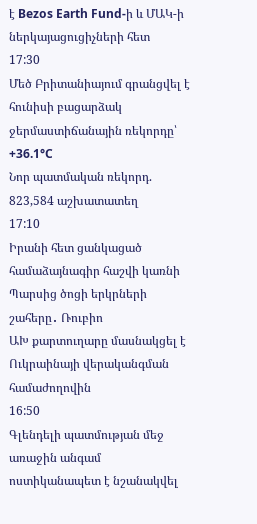է Bezos Earth Fund-ի և ՄԱԿ-ի ներկայացուցիչների հետ
17:30
Մեծ Բրիտանիայում գրանցվել է հունիսի բացարձակ ջերմաստիճանային ռեկորդը՝ +36.1°C
Նոր պատմական ռեկորդ. 823,584 աշխատատեղ
17:10
Իրանի հետ ցանկացած համաձայնագիր հաշվի կառնի Պարսից ծոցի երկրների շահերը․ Ռուբիո
ԱԽ քարտուղարը մասնակցել է Ուկրաինայի վերականգման համաժողովին
16:50
Գլենդելի պատմության մեջ առաջին անգամ ոստիկանապետ է նշանակվել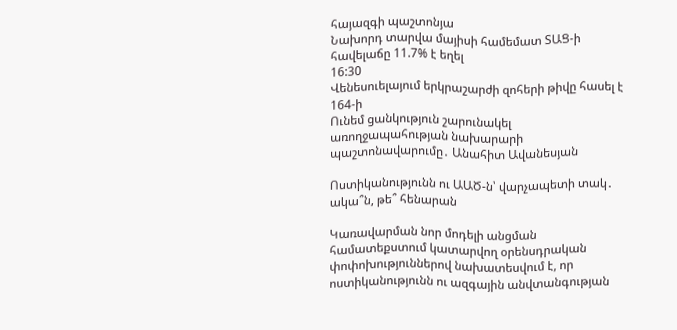հայազգի պաշտոնյա
Նախորդ տարվա մայիսի համեմատ ՏԱՑ-ի հավելաճը 11.7% է եղել
16:30
Վենեսուելայում երկրաշարժի զոհերի թիվը հասել է 164-ի
Ունեմ ցանկություն շարունակել առողջապահության նախարարի պաշտոնավարումը․ Անահիտ Ավանեսյան

Ոստիկանությունն ու ԱԱԾ-ն՝ վարչապետի տակ․ ակա՞ն, թե՞ հենարան

Կառավարման նոր մոդելի անցման համատեքստում կատարվող օրենսդրական փոփոխություններով նախատեսվում է, որ ոստիկանությունն ու ազգային անվտանգության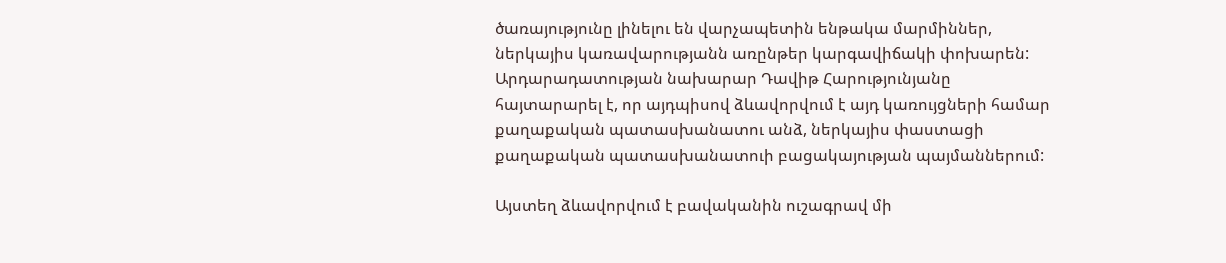ծառայությունը լինելու են վարչապետին ենթակա մարմիններ, ներկայիս կառավարությանն առընթեր կարգավիճակի փոխարեն: Արդարադատության նախարար Դավիթ Հարությունյանը հայտարարել է, որ այդպիսով ձևավորվում է այդ կառույցների համար քաղաքական պատասխանատու անձ, ներկայիս փաստացի քաղաքական պատասխանատուի բացակայության պայմաններում:

Այստեղ ձևավորվում է բավականին ուշագրավ մի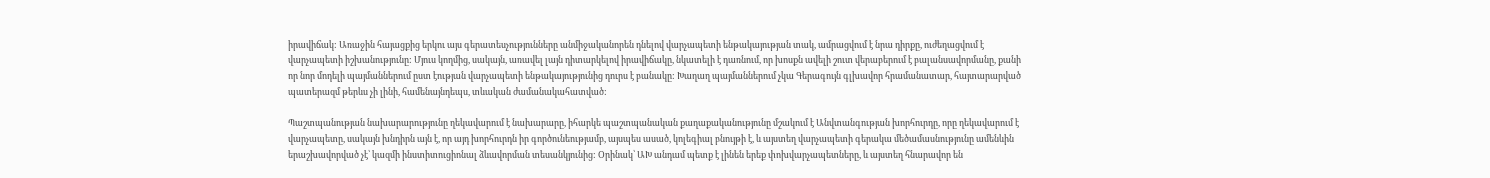իրավիճակ: Առաջին հայացքից երկու այս գերատեսչությունները անմիջականորեն դնելով վարչապետի ենթակայության տակ, ամրացվում է նրա դիրքը, ուժեղացվում է վարչապետի իշխանությունը: Մյուս կողմից, սակայն, առավել լայն դիտարկելով իրավիճակը, նկատելի է դառնում, որ խոսքն ավելի շուտ վերաբերում է բալանսավորմանը, քանի որ նոր մոդելի պայմաններում ըստ էության վարչապետի ենթակայությունից դուրս է բանակը: Խաղաղ պայմաններում չկա Գերագույն գլխավոր հրամանատար, հայտարարված պատերազմ թերևս չի լինի, համենայնդեպս, տևական ժամանակահատված:

Պաշտպանության նախարարությունը ղեկավարում է նախարարը, իհարկե պաշտպանական քաղաքականությունը մշակում է Անվտանգության խորհուրդը, որը ղեկավարում է վարչապետը, սակայն խնդիրն այն է, որ այդ խորհուրդն իր գործունեությամբ, այսպես ասած, կոլեգիալ բնույթի է, և այստեղ վարչապետի գերակա մեծամասնությունը ամենևին երաշխավորված չէ՝ կազմի ինստիտուցիոնալ ձևավորման տեսանկյունից: Օրինակ՝ ԱԽ անդամ պետք է լինեն երեք փոխվարչապետները, և այստեղ հնարավոր են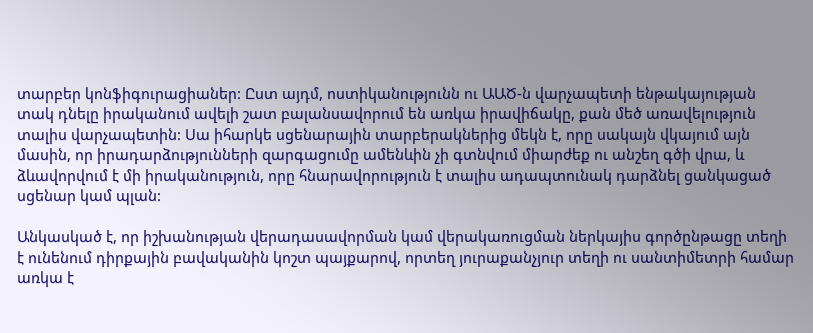տարբեր կոնֆիգուրացիաներ: Ըստ այդմ, ոստիկանությունն ու ԱԱԾ-ն վարչապետի ենթակայության տակ դնելը իրականում ավելի շատ բալանսավորում են առկա իրավիճակը, քան մեծ առավելություն տալիս վարչապետին: Սա իհարկե սցենարային տարբերակներից մեկն է, որը սակայն վկայում այն մասին, որ իրադարձությունների զարգացումը ամենևին չի գտնվում միարժեք ու անշեղ գծի վրա, և ձևավորվում է մի իրականություն, որը հնարավորություն է տալիս ադապտունակ դարձնել ցանկացած սցենար կամ պլան:

Անկասկած է, որ իշխանության վերադասավորման կամ վերակառուցման ներկայիս գործընթացը տեղի է ունենում դիրքային բավականին կոշտ պայքարով, որտեղ յուրաքանչյուր տեղի ու սանտիմետրի համար առկա է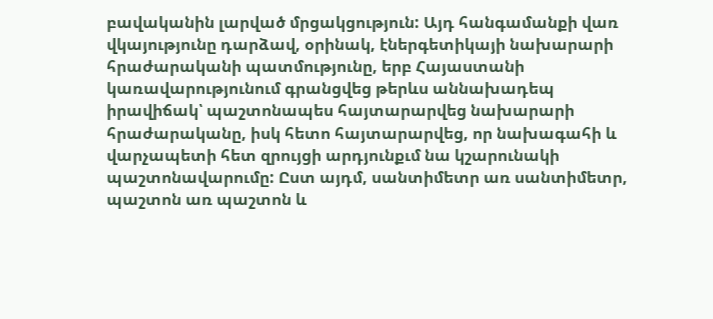բավականին լարված մրցակցություն: Այդ հանգամանքի վառ վկայությունը դարձավ, օրինակ, էներգետիկայի նախարարի հրաժարականի պատմությունը, երբ Հայաստանի կառավարությունում գրանցվեց թերևս աննախադեպ իրավիճակ՝ պաշտոնապես հայտարարվեց նախարարի հրաժարականը, իսկ հետո հայտարարվեց, որ նախագահի և վարչապետի հետ զրույցի արդյունքւմ նա կշարունակի պաշտոնավարումը: Ըստ այդմ, սանտիմետր առ սանտիմետր, պաշտոն առ պաշտոն և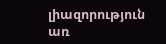լիազորություն առ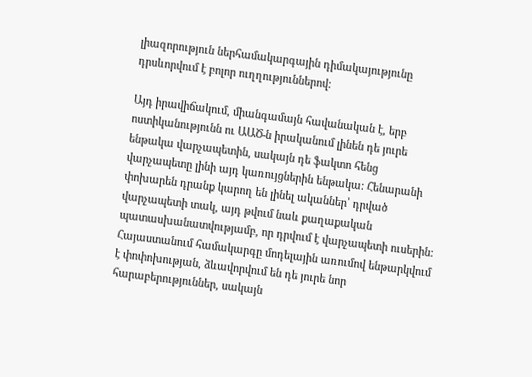լիազորություն ներհամակարգային դիմակայությունը դրսևորվում է բոլոր ուղղություններով:

Այդ իրավիճակում, միանգամայն հավանական է, երբ ոստիկանությունն ու ԱԱԾ-ն իրականում լինեն դե յուրե ենթակա վարչապետին, սակայն դե ֆակտո հենց վարչապետը լինի այդ կառույցներին ենթակա: Հենարանի փոխարեն դրանք կարող են լինել ականներ՝ դրված վարչապետի տակ, այդ թվում նաև քաղաքական պատասխանատվությամբ, որ դրվում է վարչապետի ուսերին: Հայաստանում համակարգը մոդելային առումով ենթարկվում է փոփոխության, ձևավորվում են դե յուրե նոր հարաբերություններ, սակայն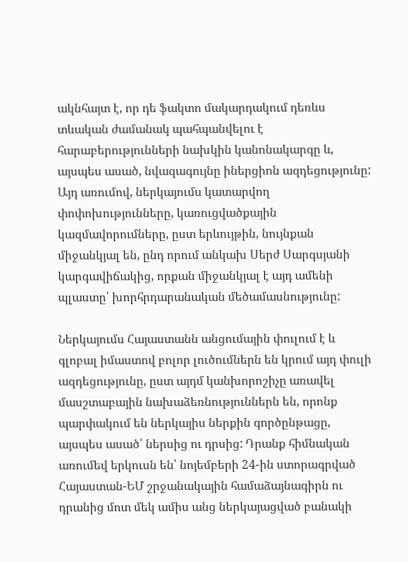ակնհայտ է, որ դե ֆակտո մակարդակում դեռևս տևական ժամանակ պահպանվելու է հարաբերությունների նախկին կանոնակարգը և, այսպես ասած, նվազագույնը իներցիոն ազդեցությունը: Այդ առումով, ներկայումս կատարվող փոփոխությունները, կառուցվածքային կազմավորումները, ըստ երևույթին, նույնքան միջանկյալ են, ընդ որում անկախ Սերժ Սարգսյանի կարգավիճակից, որքան միջանկյալ է այդ ամենի պլաստը՝ խորհրդարանական մեծամասնությունը:

Ներկայումս Հայաստանն անցումային փուլում է և գլոբալ իմաստով բոլոր լուծումներն են կրում այդ փուլի ազդեցությունը, ըստ այդմ կանխորոշիչը առավել մասշտաբային նախաձեռնություններն են, որոնք պարփակում են ներկայիս ներքին գործընթացը, այսպես ասած՝ ներսից ու դրսից: Դրանք հիմնական առումեվ երկուսն են՝ նոյեմբերի 24-ին ստորագրված Հայաստան-ԵՄ շրջանակային համաձայնագիրն ու դրանից մոտ մեկ ամիս անց ներկայացված բանակի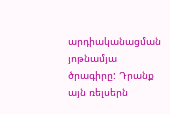արդիականացման յոթնամյա ծրագիրը: Դրանք այն ռելսերն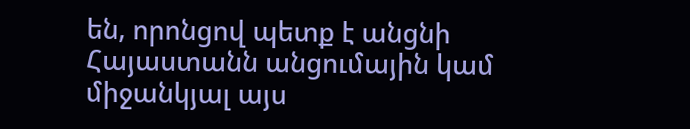են, որոնցով պետք է անցնի Հայաստանն անցումային կամ միջանկյալ այս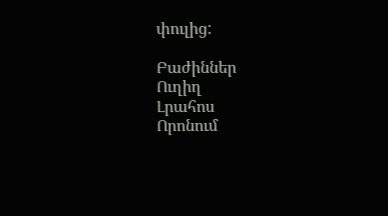փուլից:

Բաժիններ
Ուղիղ
Լրահոս
Որոնում